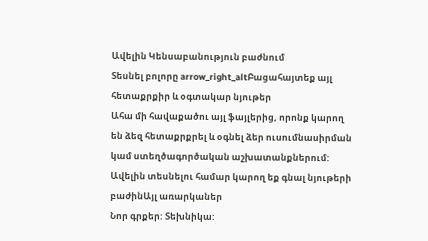Ավելին Կենսաբանություն բաժնում
Տեսնել բոլորը arrow_right_altԲացահայտեք այլ հետաքրքիր և օգտակար նյութեր
Ահա մի հավաքածու այլ ֆայլերից, որոնք կարող են ձեզ հետաքրքրել և օգնել ձեր ուսումնասիրման կամ ստեղծագործական աշխատանքներում: Ավելին տեսնելու համար կարող եք գնալ նյութերի բաժինԱյլ առարկաներ
Նոր գրքեր: Տեխնիկա: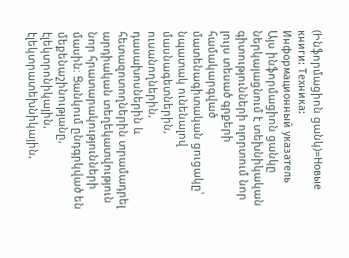(Ինֆորմացիոն ցանկ)=Новые книги: Техника: Информационный указатель
Այս ինֆորմացիոն ցանկը ներկայացնում է տեխնիկական գիտությունների ոլորտում նոր լույս տեսած գրքերի համակարգված մատենագիտական ցուցակը՝ նպատակ ունենալով մասնագետներին, ուսանողներին, դասախոսներին և հետազոտողներին տրամադրել արդիական տեղեկատվություն նոր հրատարակությունների մասին։ Ցանկում ընդգրկված են մեքենաշինությանը, էլեկտրոնիկային, էլեկտրատեխնիկային,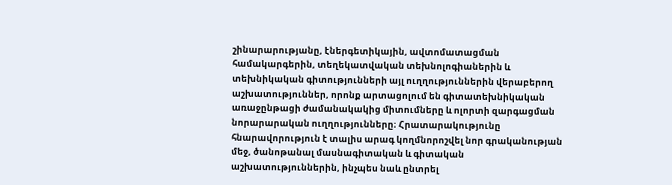շինարարությանը, էներգետիկային, ավտոմատացման համակարգերին, տեղեկատվական տեխնոլոգիաներին և տեխնիկական գիտությունների այլ ուղղություններին վերաբերող աշխատություններ, որոնք արտացոլում են գիտատեխնիկական առաջընթացի ժամանակակից միտումները և ոլորտի զարգացման նորարարական ուղղությունները։ Հրատարակությունը հնարավորություն է տալիս արագ կողմնորոշվել նոր գրականության մեջ, ծանոթանալ մասնագիտական և գիտական աշխատություններին, ինչպես նաև ընտրել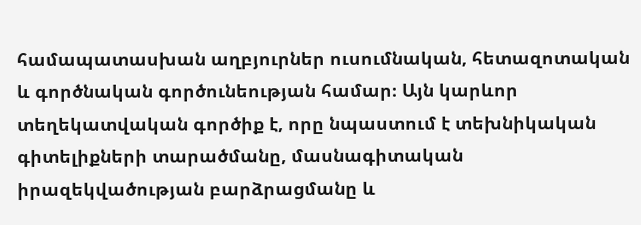համապատասխան աղբյուրներ ուսումնական, հետազոտական և գործնական գործունեության համար։ Այն կարևոր տեղեկատվական գործիք է, որը նպաստում է տեխնիկական գիտելիքների տարածմանը, մասնագիտական իրազեկվածության բարձրացմանը և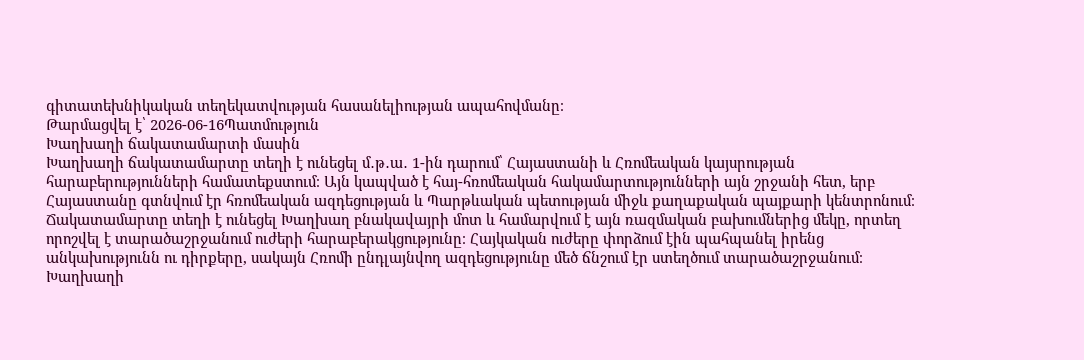գիտատեխնիկական տեղեկատվության հասանելիության ապահովմանը։
Թարմացվել է՝ 2026-06-16Պատմություն
Խաղխաղի ճակատամարտի մասին
Խաղխաղի ճակատամարտը տեղի է ունեցել մ․թ․ա․ 1-ին դարում՝ Հայաստանի և Հռոմեական կայսրության հարաբերությունների համատեքստում։ Այն կապված է հայ-հռոմեական հակամարտությունների այն շրջանի հետ, երբ Հայաստանը գտնվում էր հռոմեական ազդեցության և Պարթևական պետության միջև քաղաքական պայքարի կենտրոնում։ Ճակատամարտը տեղի է ունեցել Խաղխաղ բնակավայրի մոտ և համարվում է այն ռազմական բախումներից մեկը, որտեղ որոշվել է տարածաշրջանում ուժերի հարաբերակցությունը։ Հայկական ուժերը փորձում էին պահպանել իրենց անկախությունն ու դիրքերը, սակայն Հռոմի ընդլայնվող ազդեցությունը մեծ ճնշում էր ստեղծում տարածաշրջանում։ Խաղխաղի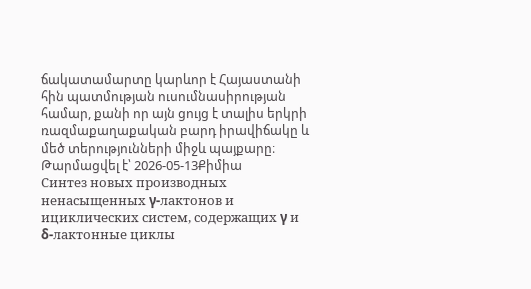ճակատամարտը կարևոր է Հայաստանի հին պատմության ուսումնասիրության համար, քանի որ այն ցույց է տալիս երկրի ռազմաքաղաքական բարդ իրավիճակը և մեծ տերությունների միջև պայքարը։
Թարմացվել է՝ 2026-05-13Քիմիա
Синтез новых производных ненасыщенных γ-лактонов и ициклических систем, содержащих γ и δ-лактонные циклы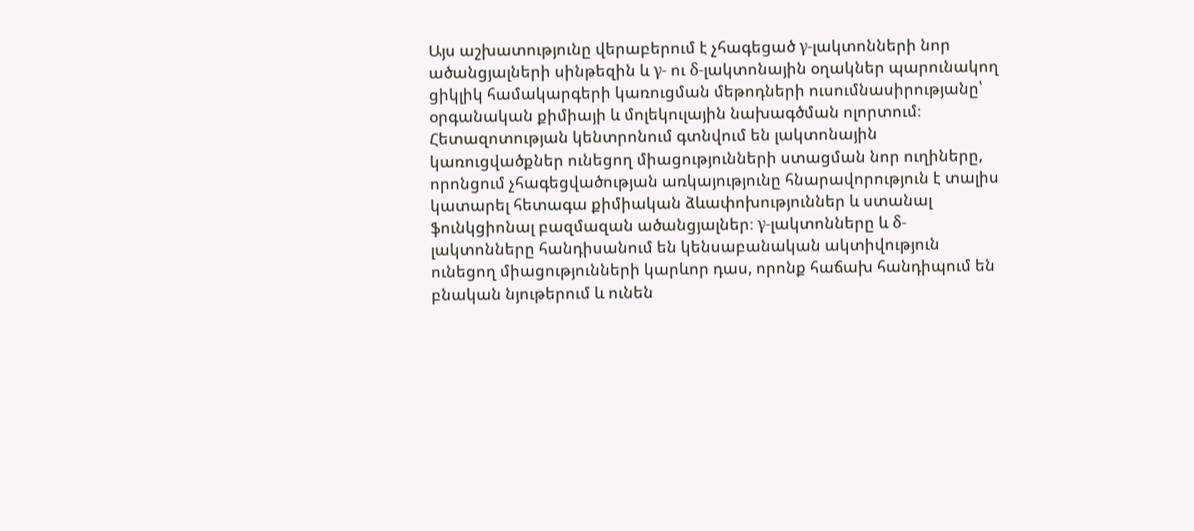Այս աշխատությունը վերաբերում է չհագեցած γ-լակտոնների նոր ածանցյալների սինթեզին և γ- ու δ-լակտոնային օղակներ պարունակող ցիկլիկ համակարգերի կառուցման մեթոդների ուսումնասիրությանը՝ օրգանական քիմիայի և մոլեկուլային նախագծման ոլորտում։ Հետազոտության կենտրոնում գտնվում են լակտոնային կառուցվածքներ ունեցող միացությունների ստացման նոր ուղիները, որոնցում չհագեցվածության առկայությունը հնարավորություն է տալիս կատարել հետագա քիմիական ձևափոխություններ և ստանալ ֆունկցիոնալ բազմազան ածանցյալներ։ γ-լակտոնները և δ-լակտոնները հանդիսանում են կենսաբանական ակտիվություն ունեցող միացությունների կարևոր դաս, որոնք հաճախ հանդիպում են բնական նյութերում և ունեն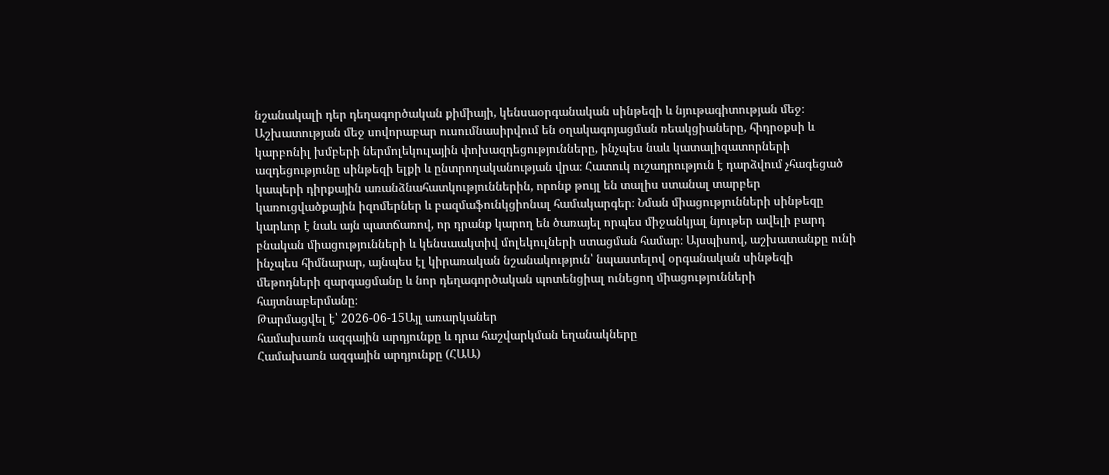նշանակալի դեր դեղագործական քիմիայի, կենսաօրգանական սինթեզի և նյութագիտության մեջ։ Աշխատության մեջ սովորաբար ուսումնասիրվում են օղակագոյացման ռեակցիաները, հիդրօքսի և կարբոնիլ խմբերի ներմոլեկուլային փոխազդեցությունները, ինչպես նաև կատալիզատորների ազդեցությունը սինթեզի ելքի և ընտրողականության վրա։ Հատուկ ուշադրություն է դարձվում չհագեցած կապերի դիրքային առանձնահատկություններին, որոնք թույլ են տալիս ստանալ տարբեր կառուցվածքային իզոմերներ և բազմաֆունկցիոնալ համակարգեր։ Նման միացությունների սինթեզը կարևոր է նաև այն պատճառով, որ դրանք կարող են ծառայել որպես միջանկյալ նյութեր ավելի բարդ բնական միացությունների և կենսաակտիվ մոլեկուլների ստացման համար։ Այսպիսով, աշխատանքը ունի ինչպես հիմնարար, այնպես էլ կիրառական նշանակություն՝ նպաստելով օրգանական սինթեզի մեթոդների զարգացմանը և նոր դեղագործական պոտենցիալ ունեցող միացությունների հայտնաբերմանը։
Թարմացվել է՝ 2026-06-15Այլ առարկաներ
համախառն ազգային արդյունքը և դրա հաշվարկման եղանակները
Համախառն ազգային արդյունքը (ՀԱԱ)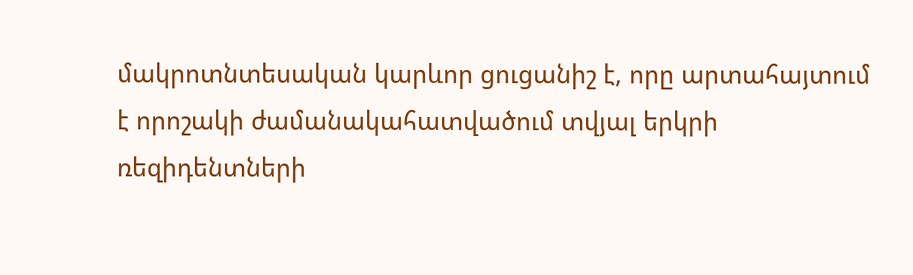մակրոտնտեսական կարևոր ցուցանիշ է, որը արտահայտում է որոշակի ժամանակահատվածում տվյալ երկրի ռեզիդենտների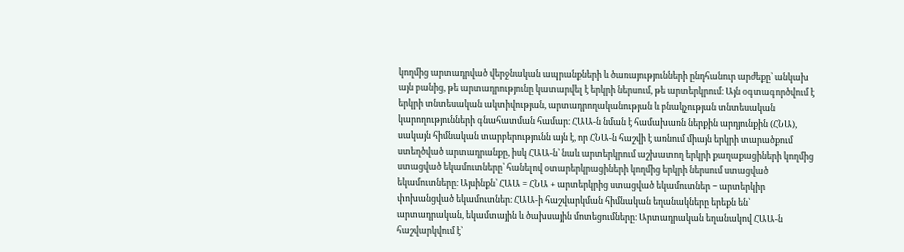կողմից արտադրված վերջնական ապրանքների և ծառայությունների ընդհանուր արժեքը՝ անկախ այն բանից, թե արտադրությունը կատարվել է երկրի ներսում, թե արտերկրում։ Այն օգտագործվում է երկրի տնտեսական ակտիվության, արտադրողականության և բնակչության տնտեսական կարողությունների գնահատման համար։ ՀԱԱ-ն նման է համախառն ներքին արդյունքին (ՀՆԱ), սակայն հիմնական տարբերությունն այն է, որ ՀՆԱ-ն հաշվի է առնում միայն երկրի տարածքում ստեղծված արտադրանքը, իսկ ՀԱԱ-ն՝ նաև արտերկրում աշխատող երկրի քաղաքացիների կողմից ստացված եկամուտները՝ հանելով օտարերկրացիների կողմից երկրի ներսում ստացված եկամուտները։ Այսինքն՝ ՀԱԱ = ՀՆԱ + արտերկրից ստացված եկամուտներ − արտերկիր փոխանցված եկամուտներ։ ՀԱԱ-ի հաշվարկման հիմնական եղանակները երեքն են՝ արտադրական, եկամտային և ծախսային մոտեցումները։ Արտադրական եղանակով ՀԱԱ-ն հաշվարկվում է՝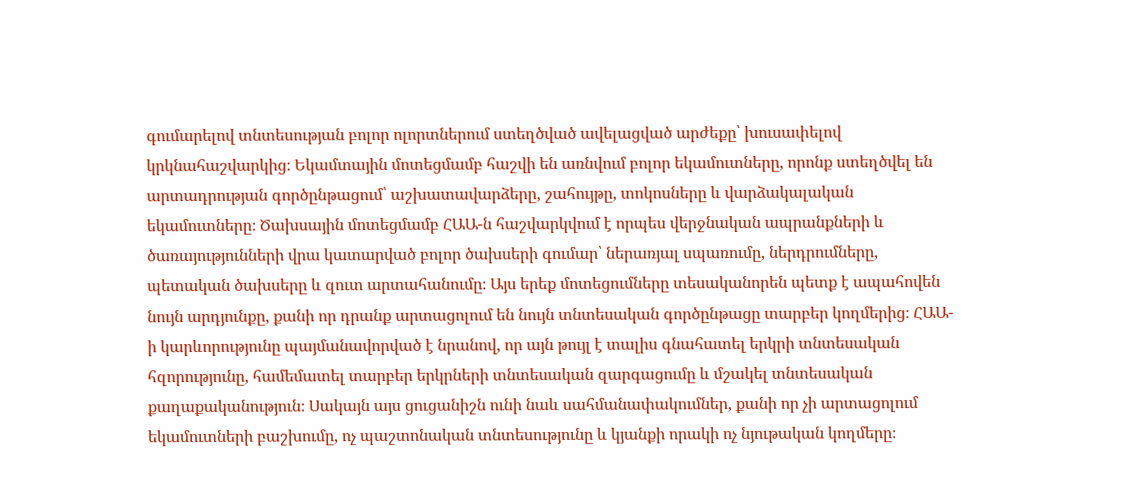գումարելով տնտեսության բոլոր ոլորտներում ստեղծված ավելացված արժեքը՝ խուսափելով կրկնահաշվարկից։ Եկամտային մոտեցմամբ հաշվի են առնվում բոլոր եկամուտները, որոնք ստեղծվել են արտադրության գործընթացում՝ աշխատավարձերը, շահույթը, տոկոսները և վարձակալական եկամուտները։ Ծախսային մոտեցմամբ ՀԱԱ-ն հաշվարկվում է որպես վերջնական ապրանքների և ծառայությունների վրա կատարված բոլոր ծախսերի գումար՝ ներառյալ սպառումը, ներդրումները, պետական ծախսերը և զուտ արտահանումը։ Այս երեք մոտեցումները տեսականորեն պետք է ապահովեն նույն արդյունքը, քանի որ դրանք արտացոլում են նույն տնտեսական գործընթացը տարբեր կողմերից։ ՀԱԱ-ի կարևորությունը պայմանավորված է նրանով, որ այն թույլ է տալիս գնահատել երկրի տնտեսական հզորությունը, համեմատել տարբեր երկրների տնտեսական զարգացումը և մշակել տնտեսական քաղաքականություն։ Սակայն այս ցուցանիշն ունի նաև սահմանափակումներ, քանի որ չի արտացոլում եկամուտների բաշխումը, ոչ պաշտոնական տնտեսությունը և կյանքի որակի ոչ նյութական կողմերը։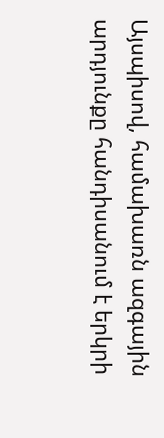Այսպիսով, համախառն ազգային արդյունքը հանդիսանում է երկրի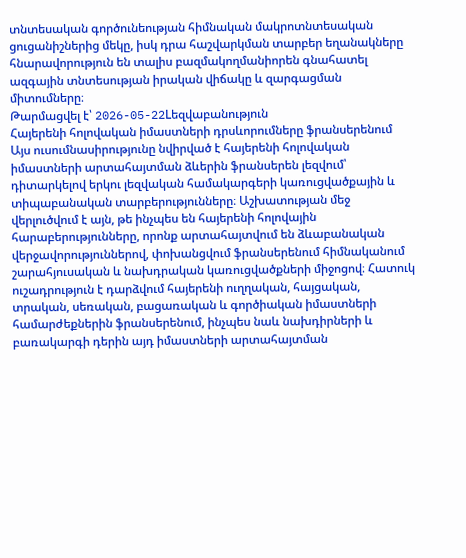տնտեսական գործունեության հիմնական մակրոտնտեսական ցուցանիշներից մեկը, իսկ դրա հաշվարկման տարբեր եղանակները հնարավորություն են տալիս բազմակողմանիորեն գնահատել ազգային տնտեսության իրական վիճակը և զարգացման միտումները։
Թարմացվել է՝ 2026-05-22Lեզվաբանություն
Հայերենի հոլովական իմաստների դրսևորումները ֆրանսերենում
Այս ուսումնասիրությունը նվիրված է հայերենի հոլովական իմաստների արտահայտման ձևերին ֆրանսերեն լեզվում՝ դիտարկելով երկու լեզվական համակարգերի կառուցվածքային և տիպաբանական տարբերությունները։ Աշխատության մեջ վերլուծվում է այն, թե ինչպես են հայերենի հոլովային հարաբերությունները, որոնք արտահայտվում են ձևաբանական վերջավորություններով, փոխանցվում ֆրանսերենում հիմնականում շարահյուսական և նախդրական կառուցվածքների միջոցով։ Հատուկ ուշադրություն է դարձվում հայերենի ուղղական, հայցական, տրական, սեռական, բացառական և գործիական իմաստների համարժեքներին ֆրանսերենում, ինչպես նաև նախդիրների և բառակարգի դերին այդ իմաստների արտահայտման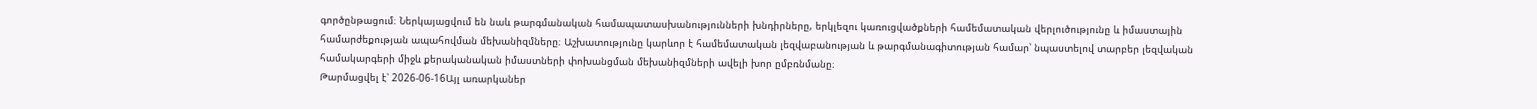գործընթացում։ Ներկայացվում են նաև թարգմանական համապատասխանությունների խնդիրները, երկլեզու կառուցվածքների համեմատական վերլուծությունը և իմաստային համարժեքության ապահովման մեխանիզմները։ Աշխատությունը կարևոր է համեմատական լեզվաբանության և թարգմանագիտության համար՝ նպաստելով տարբեր լեզվական համակարգերի միջև քերականական իմաստների փոխանցման մեխանիզմների ավելի խոր ըմբռնմանը։
Թարմացվել է՝ 2026-06-16Այլ առարկաներ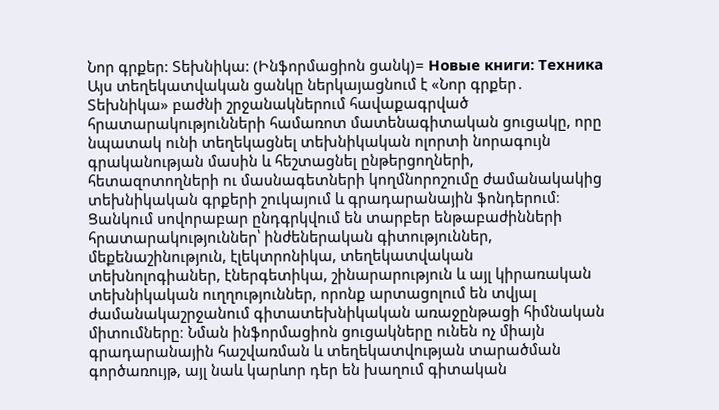Նոր գրքեր: Տեխնիկա: (Ինֆորմացիոն ցանկ)= Новые книги: Техника
Այս տեղեկատվական ցանկը ներկայացնում է «Նոր գրքեր․ Տեխնիկա» բաժնի շրջանակներում հավաքագրված հրատարակությունների համառոտ մատենագիտական ցուցակը, որը նպատակ ունի տեղեկացնել տեխնիկական ոլորտի նորագույն գրականության մասին և հեշտացնել ընթերցողների, հետազոտողների ու մասնագետների կողմնորոշումը ժամանակակից տեխնիկական գրքերի շուկայում և գրադարանային ֆոնդերում։ Ցանկում սովորաբար ընդգրկվում են տարբեր ենթաբաժինների հրատարակություններ՝ ինժեներական գիտություններ, մեքենաշինություն, էլեկտրոնիկա, տեղեկատվական տեխնոլոգիաներ, էներգետիկա, շինարարություն և այլ կիրառական տեխնիկական ուղղություններ, որոնք արտացոլում են տվյալ ժամանակաշրջանում գիտատեխնիկական առաջընթացի հիմնական միտումները։ Նման ինֆորմացիոն ցուցակները ունեն ոչ միայն գրադարանային հաշվառման և տեղեկատվության տարածման գործառույթ, այլ նաև կարևոր դեր են խաղում գիտական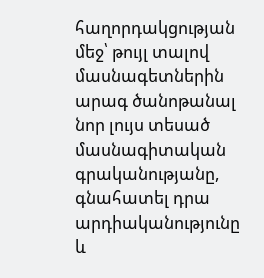հաղորդակցության մեջ՝ թույլ տալով մասնագետներին արագ ծանոթանալ նոր լույս տեսած մասնագիտական գրականությանը, գնահատել դրա արդիականությունը և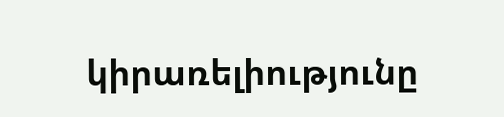կիրառելիությունը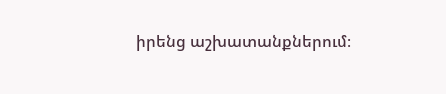իրենց աշխատանքներում։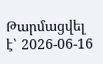Թարմացվել է՝ 2026-06-16